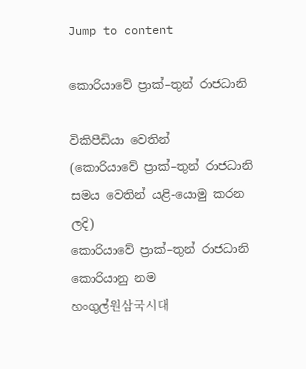Jump to content

කොරියාවේ ප්‍රාක්–තුන් රාජධානි

විකිපීඩියා වෙතින්
(කොරියාවේ ප්‍රාක්–තුන් රාජධානි සමය වෙතින් යළි-යොමු කරන ලදි)
කොරියාවේ ප්‍රාක්–තුන් රාජධානි
කොරියානු නම
හංගුල්원삼국시대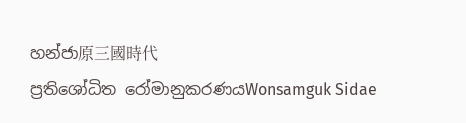හන්ජා原三國時代
ප්‍රතිශෝධිත රෝමානුකරණයWonsamguk Sidae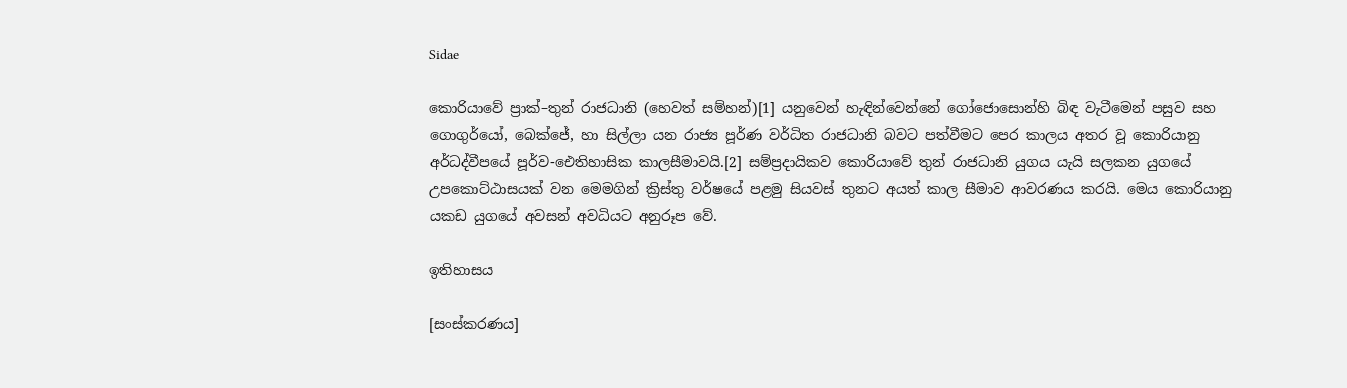Sidae

කොරියාවේ ප්‍රාක්–තුන් රාජධානි (හෙවත් සම්හන්)[1] යනුවෙන් හැඳින්වෙන්නේ ගෝජොසොන්හි බිඳ වැටීමෙන් පසුව සහ ගොගුර්යෝ, බෙක්ජේ, හා සිල්ලා යන රාජ්‍ය පූර්ණ වර්ධිත රාජධානි බවට පත්වීමට පෙර කාලය අතර වූ කොරියානු අර්ධද්වීපයේ පූර්ව-ඓතිහාසික කාලසීමාවයි.[2] සම්ප්‍රදායිකව කොරියාවේ තුන් රාජධානි යුගය යැයි සලකන යුගයේ උපකොට්ඨාසයක් වන මෙමගින් ක්‍රිස්තු වර්ෂයේ පළමු සියවස් තුනට අයත් කාල සීමාව ආවරණය කරයි. මෙය කොරියානු යකඩ යුගයේ අවසන් අවධියට අනුරූප වේ.

ඉතිහාසය

[සංස්කරණය]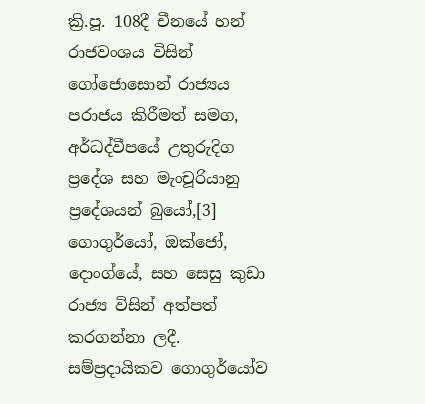ක්‍රි.පූ. 108දී චීනයේ හන් රාජවංශය විසින් ගෝජොසොන් රාජ්‍යය පරාජය කිරීමත් සමග, අර්ධද්වීපයේ උතුරුදිග ප්‍රදේශ සහ මැංචූරියානු ප්‍රදේශයන් බුයෝ,[3] ගොගුර්යෝ, ඔක්ජෝ, දොංග්යේ, සහ සෙසු කුඩා රාජ්‍ය විසින් අත්පත් කරගන්නා ලදී. සම්ප්‍රදායිකව ගොගුර්යෝව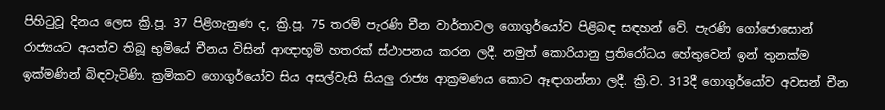පිහිටුවූ දිනය ලෙස ක්‍රි.පූ. 37 පිළිගැනුණ ද, ක්‍රි.පූ. 75 තරම් පැරණි චීන වාර්තාවල ගොගුර්යෝව පිළිබඳ සඳහන් වේ. පැරණි ගෝජොසොන් රාජ්‍යයට අයත්ව තිබූ භුමියේ චීනය විසින් ආඥාභූමි හතරක් ස්ථාපනය කරන ලදී. නමුත් කොරියානු ප්‍රතිරෝධය හේතුවෙන් ඉන් තුනක්ම ඉක්මණින් බිඳවැටිණි‍. ක්‍රමිකව ගොගුර්යෝව සිය අසල්වැසි සියලු රාජ්‍ය ආක්‍රමණය කොට ඈඳාගන්නා ලදී. ක්‍රි.ව. 313දී ගොගුර්යෝව අවසන් චීන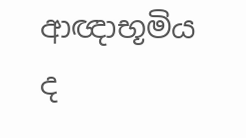ආඥාභූමිය ද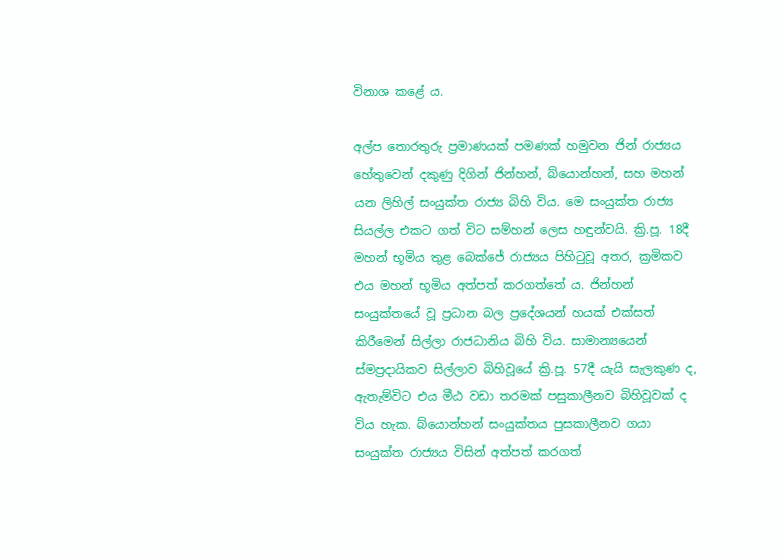විනාශ කළේ ය.

අල්ප තොරතුරු ප්‍රමාණයක් පමණක් හමුවන ජින් රාජ්‍යය හේතුවෙන් දකුණු දිගින් ජින්හන්, බ්යොන්හන්, සහ මහන් යන ලිහිල් සංයුක්ත රාජ්‍ය බිහි විය. මෙ සංයුක්ත රාජ්‍ය සියල්ල එකට ගත් විට සම්හන් ලෙස හඳුන්වයි. ක්‍රි.පූ. 18දී මහන් භූමිය තුළ බෙක්ජේ රාජ්‍යය පිහිටුවූ අතර, ක්‍රමිකව එය මහන් භූමිය අත්පත් කරගත්තේ ය. ජින්හන් සංයුක්තයේ වූ ප්‍රධාන බල ප්‍රදේශයන් හයක් එක්සත් කිරීමෙන් සිල්ලා රාජධානිය බිහි විය. සාමාන්‍යයෙන් ස්මප්‍රදායිකව සිල්ලාව බිහිවූයේ ක්‍රි.පූ. 57දී යැයි සැලකුණ ද, ඇතැම්විට එය මීඨ වඩා තරමක් පසුකාලීනව බිහිවූවක් ද විය හැක. බ්යොන්හන් සංයුක්තය පුසකාලීනව ගයා සංයුක්ත රාජ්‍යය විසින් අත්පත් කරගත්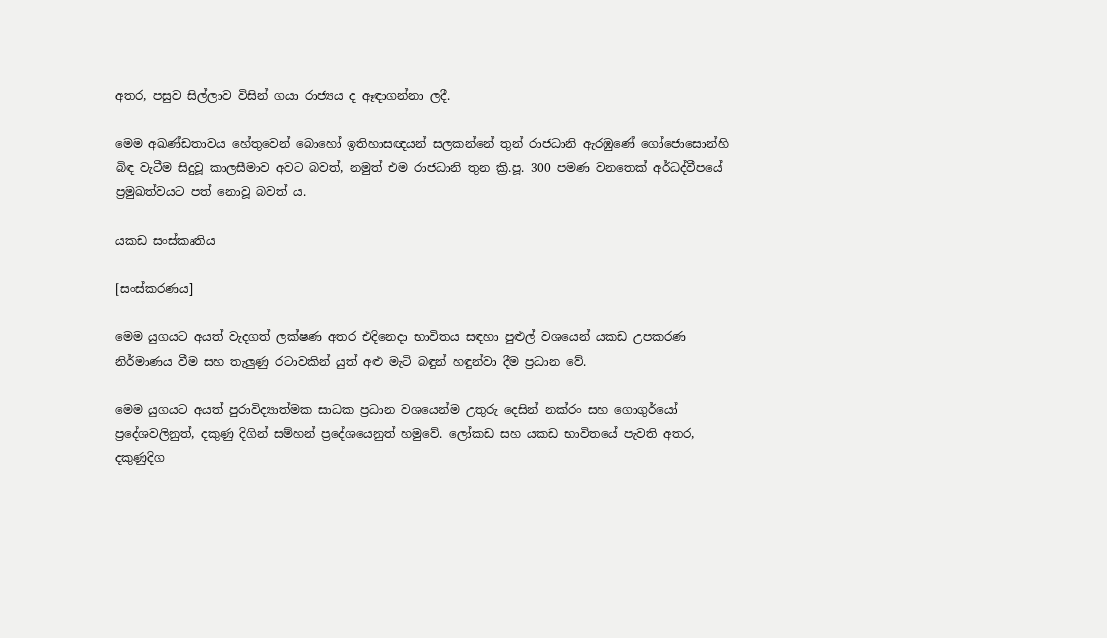අතර, පසුව සිල්ලාව විසින් ගයා රාජ්‍යය ද ඈඳාගන්නා ලදී.

මෙම අඛණ්ඩතාවය හේතුවෙන් බොහෝ ඉතිහාසඥයන් සලකන්නේ තුන් රාජධානි ඇරඹුණේ ගෝජොසොන්හි බිඳ වැටීම සිදුවූ කාලසීමාව අවට බවත්, නමුත් එම රාජධානි තුන ක්‍රි.පූ. 300 පමණ වනතෙක් අර්ධද්වීපයේ ප්‍රමුඛත්වයට පත් නොවූ බවත් ය.

යකඩ සංස්කෘතිය

[සංස්කරණය]

මෙම යුගයට අයත් වැදගත් ලක්ෂණ අතර එදිනෙදා භාවිතය සඳහා පුළුල් වශයෙන් යකඩ උපකරණ නිර්මාණය වීම සහ තැලුණු රටාවකින් යුත් අළු මැටි බඳුන් හඳුන්වා දීම ප්‍රධාන වේ.

මෙම යුගයට අයත් පුරාවිද්‍යාත්මක සාධක ප්‍රධාන වශයෙන්ම උතුරු දෙසින් නක්රං සහ ‍ගොගුර්යෝ ප්‍රදේශවලිනුත්, දකුණු දිගින් සම්හන් ප්‍රදේශයෙනුත් හමුවේ. ලෝකඩ සහ යකඩ භාවිතයේ පැවති අතර, දකුණුදිග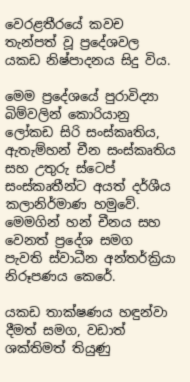වෙරළතීරයේ කවච තැන්පත් වූ ප්‍රදේශවල යකඩ නිෂ්පාදනය සිදු විය.

මෙම ප්‍රදේශයේ පුරාවිද්‍යා බිම්වලින් කොරියානු ලෝකඩ සිරි සංස්කෘතිය, ඇතැම්හන් චීන සංස්කෘතිය සහ උතුරු ස්ටෙප් සංස්කෘතීන්ට අයත් දර්ශීය කලානිර්මාණ හමුවේ. මෙමගින් හන් චීනය සහ වෙනත් ප්‍රදේශ සමග පැවති ස්වාධීන අන්තර්ක්‍රියා නිරූපණය කෙරේ.

යකඩ තාක්ෂණය හඳුන්වා දීමත් සමග, වඩාත් ශක්තිමත් තියුණු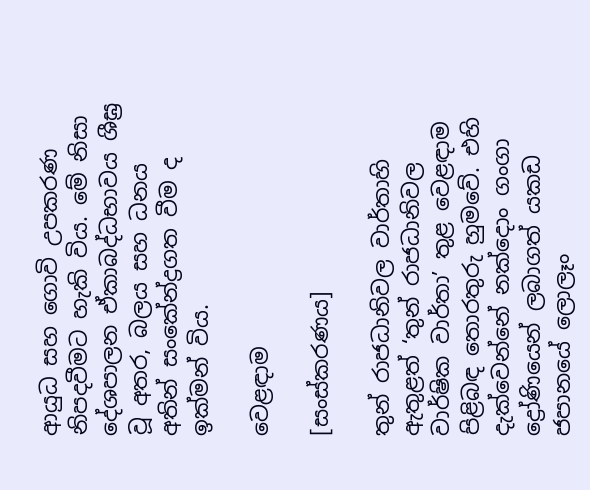ආයුධ සහ ගොවි උපකරණ නිපදවීමට හැකි විය. මේ නිසා දේශපාලන ඒකාබද්ධභාවය ශීඝ්‍ර වූ අතර, බලය සහ ධනය අතින් සංකේන්ද්‍රගත වීම ද ඉක්මන් විය.

වෙළඳාම

[සංස්කරණය]

තුන් රාජධානිවල වාර්තාහි ඇතුළත් ‘තුන් රාජධානිවල වාර්ෂික වාර්තා’ තුළ වෙළඳාම පිළිබඳ තොරතුරු හුමවේ. එහි දැක්වෙන්නේ නක්දොං ගංගා ද්‍රෝණියෙන් ලබාගත් යකඩ ජපානයේ ලොලෑං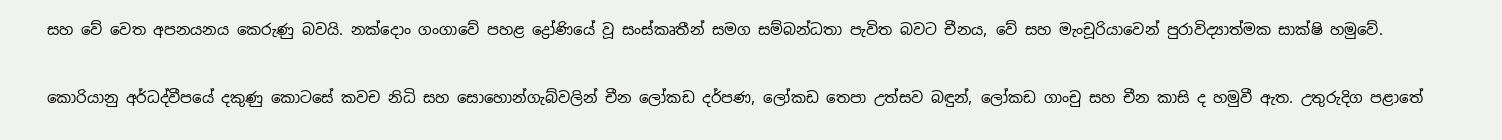සහ වේ වෙත අපනයනය කෙරුණු බවයි. නක්දොං ගංගාවේ පහළ ද්‍රෝණියේ වූ සංස්කෘතීන් සමග සම්බන්ධතා පැවිත බවට චීනය, වේ සහ මැංචූරියාවෙන් පුරාවිද්‍යාත්මක සාක්ෂි හමුවේ.

කොරියානු අර්ධද්වීපයේ දකුණු කොටසේ කවච නිධි සහ සොහොන්ගැබ්වලින් චීන ලෝකඩ දර්පණ, ලෝකඩ තෙපා උත්සව බඳුන්, ලෝකඩ ගාංචු සහ චීන කාසි ද හමුවී ඇත. උතුරුදිග පළාතේ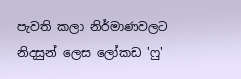පැවති කලා නිර්මාණවලට නිදසුන් ලෙස ලෝකඩ 'ෆු'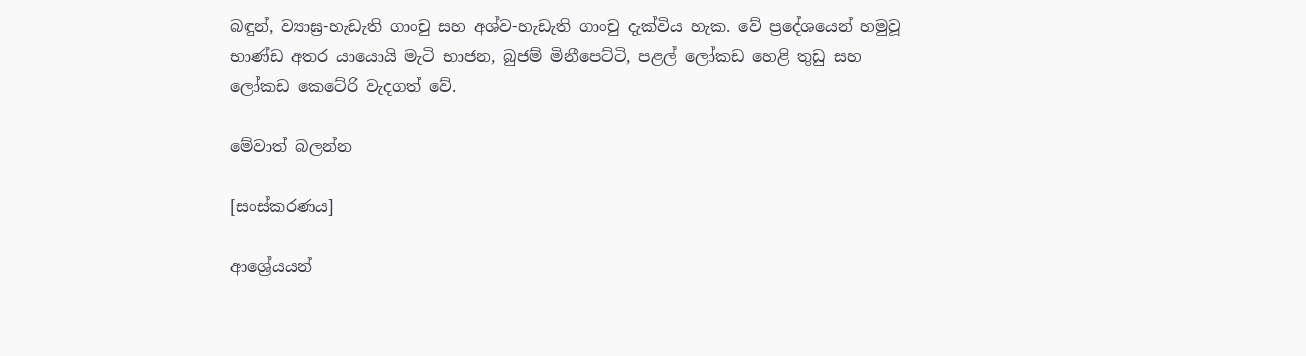බඳුන්, ව්‍යාඝ්‍ර-හැඩැති ගාංචු සහ අශ්ව-හැඩැති ගාංචු දැක්විය හැක. වේ ප්‍රදේශයෙන් හමුවූ භාණ්ඩ අතර යායොයි මැටි භාජන, බුජම් මිනීපෙට්ටි, පළල් ලෝකඩ හෙළි තුඩු සහ ලෝකඩ කෙටේරි වැදගත් වේ.

මේවාත් බලන්න

[සංස්කරණය]

ආශ්‍රේයයන්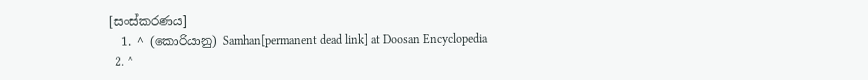[සංස්කරණය]
  1. ^ (කොරියානු) Samhan[permanent dead link] at Doosan Encyclopedia
  2. ^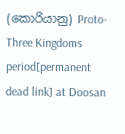(කොරියානු) Proto-Three Kingdoms period[permanent dead link] at Doosan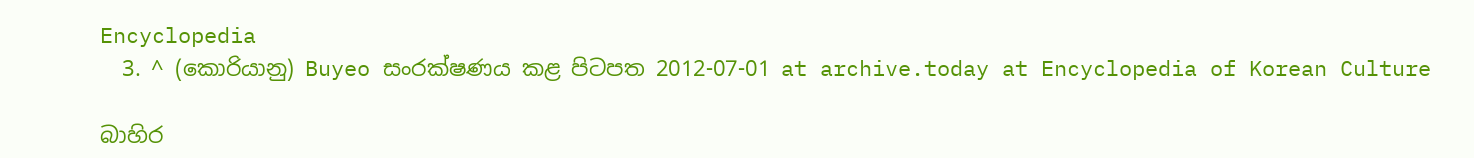Encyclopedia
  3. ^ (කොරියානු) Buyeo සංරක්ෂණය කළ පිටපත 2012-07-01 at archive.today at Encyclopedia of Korean Culture

බාහිර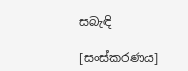සබැඳි

[සංස්කරණය]